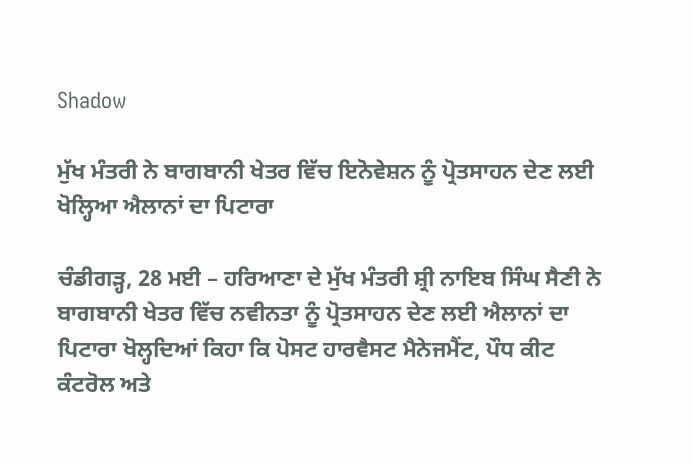Shadow

ਮੁੱਖ ਮੰਤਰੀ ਨੇ ਬਾਗਬਾਨੀ ਖੇਤਰ ਵਿੱਚ ਇਨੋਵੇਸ਼ਨ ਨੂੰ ਪ੍ਰੋਤਸਾਹਨ ਦੇਣ ਲਈ ਖੋਲ੍ਹਿਆ ਐਲਾਨਾਂ ਦਾ ਪਿਟਾਰਾ

ਚੰਡੀਗੜ੍ਹ, 28 ਮਈ – ਹਰਿਆਣਾ ਦੇ ਮੁੱਖ ਮੰਤਰੀ ਸ਼੍ਰੀ ਨਾਇਬ ਸਿੰਘ ਸੈਣੀ ਨੇ ਬਾਗਬਾਨੀ ਖੇਤਰ ਵਿੱਚ ਨਵੀਨਤਾ ਨੂੰ ਪ੍ਰੋਤਸਾਹਨ ਦੇਣ ਲਈ ਐਲਾਨਾਂ ਦਾ ਪਿਟਾਰਾ ਖੋਲ੍ਹਦਿਆਂ ਕਿਹਾ ਕਿ ਪੋਸਟ ਹਾਰਵੈਸਟ ਮੈਨੇਜਮੈਂਟ, ਪੌਧ ਕੀਟ ਕੰਟਰੋਲ ਅਤੇ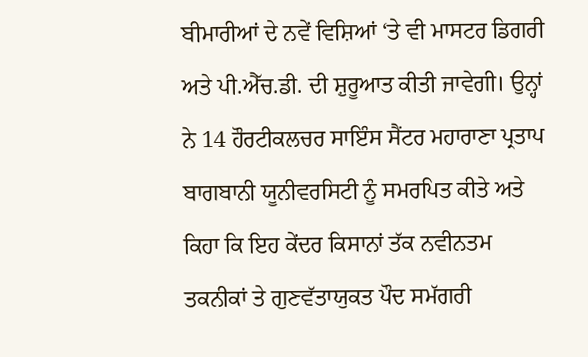ਬੀਮਾਰੀਆਂ ਦੇ ਨਵੇਂ ਵਿਸ਼ਿਆਂ ‘ਤੇ ਵੀ ਮਾਸਟਰ ਡਿਗਰੀ ਅਤੇ ਪੀ.ਐੱਚ.ਡੀ. ਦੀ ਸ਼ੁਰੂਆਤ ਕੀਤੀ ਜਾਵੇਗੀ। ਉਨ੍ਹਾਂ ਨੇ 14 ਹੌਰਟੀਕਲਚਰ ਸਾਇੰਸ ਸੈਂਟਰ ਮਹਾਰਾਣਾ ਪ੍ਰਤਾਪ ਬਾਗਬਾਨੀ ਯੂਨੀਵਰਸਿਟੀ ਨੂੰ ਸਮਰਪਿਤ ਕੀਤੇ ਅਤੇ ਕਿਹਾ ਕਿ ਇਹ ਕੇਂਦਰ ਕਿਸਾਨਾਂ ਤੱਕ ਨਵੀਨਤਮ ਤਕਨੀਕਾਂ ਤੇ ਗੁਣਵੱਤਾਯੁਕਤ ਪੌਦ ਸਮੱਗਰੀ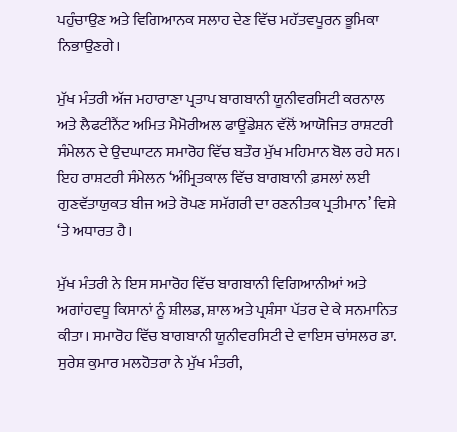ਪਹੁੰਚਾਉਣ ਅਤੇ ਵਿਗਿਆਨਕ ਸਲਾਹ ਦੇਣ ਵਿੱਚ ਮਹੱਤਵਪੂਰਨ ਭੂਮਿਕਾ ਨਿਭਾਉਣਗੇ।

ਮੁੱਖ ਮੰਤਰੀ ਅੱਜ ਮਹਾਰਾਣਾ ਪ੍ਰਤਾਪ ਬਾਗਬਾਨੀ ਯੂਨੀਵਰਸਿਟੀ ਕਰਨਾਲ ਅਤੇ ਲੈਫਟੀਨੈਂਟ ਅਮਿਤ ਮੈਮੋਰੀਅਲ ਫਾਊਂਡੇਸ਼ਨ ਵੱਲੋਂ ਆਯੋਜਿਤ ਰਾਸ਼ਟਰੀ ਸੰਮੇਲਨ ਦੇ ਉਦਘਾਟਨ ਸਮਾਰੋਹ ਵਿੱਚ ਬਤੌਰ ਮੁੱਖ ਮਹਿਮਾਨ ਬੋਲ ਰਹੇ ਸਨ। ਇਹ ਰਾਸ਼ਟਰੀ ਸੰਮੇਲਨ ‘ਅੰਮ੍ਰਿਤਕਾਲ ਵਿੱਚ ਬਾਗਬਾਨੀ ਫ਼ਸਲਾਂ ਲਈ ਗੁਣਵੱਤਾਯੁਕਤ ਬੀਜ ਅਤੇ ਰੋਪਣ ਸਮੱਗਰੀ ਦਾ ਰਣਨੀਤਕ ਪ੍ਰਤੀਮਾਨ’ ਵਿਸ਼ੇ ‘ਤੇ ਅਧਾਰਤ ਹੈ।

ਮੁੱਖ ਮੰਤਰੀ ਨੇ ਇਸ ਸਮਾਰੋਹ ਵਿੱਚ ਬਾਗਬਾਨੀ ਵਿਗਿਆਨੀਆਂ ਅਤੇ ਅਗਾਂਹਵਧੂ ਕਿਸਾਨਾਂ ਨੂੰ ਸ਼ੀਲਡ, ਸ਼ਾਲ ਅਤੇ ਪ੍ਰਸ਼ੰਸਾ ਪੱਤਰ ਦੇ ਕੇ ਸਨਮਾਨਿਤ ਕੀਤਾ। ਸਮਾਰੋਹ ਵਿੱਚ ਬਾਗਬਾਨੀ ਯੂਨੀਵਰਸਿਟੀ ਦੇ ਵਾਇਸ ਚਾਂਸਲਰ ਡਾ. ਸੁਰੇਸ਼ ਕੁਮਾਰ ਮਲਹੋਤਰਾ ਨੇ ਮੁੱਖ ਮੰਤਰੀ,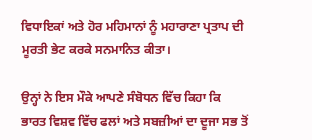ਵਿਧਾਇਕਾਂ ਅਤੇ ਹੋਰ ਮਹਿਮਾਨਾਂ ਨੂੰ ਮਹਾਰਾਣਾ ਪ੍ਰਤਾਪ ਦੀ ਮੂਰਤੀ ਭੇਟ ਕਰਕੇ ਸਨਮਾਨਿਤ ਕੀਤਾ।

ਉਨ੍ਹਾਂ ਨੇ ਇਸ ਮੌਕੇ ਆਪਣੇ ਸੰਬੋਧਨ ਵਿੱਚ ਕਿਹਾ ਕਿ ਭਾਰਤ ਵਿਸ਼ਵ ਵਿੱਚ ਫਲਾਂ ਅਤੇ ਸਬਜ਼ੀਆਂ ਦਾ ਦੂਜਾ ਸਭ ਤੋਂ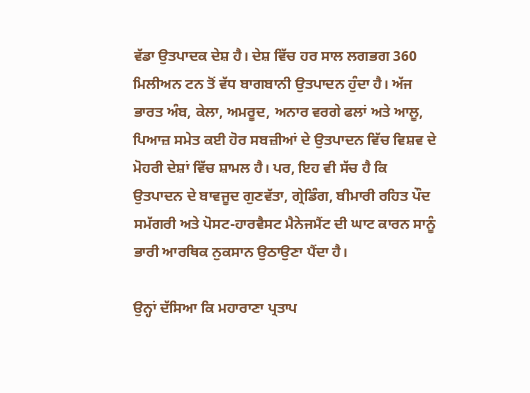ਵੱਡਾ ਉਤਪਾਦਕ ਦੇਸ਼ ਹੈ। ਦੇਸ਼ ਵਿੱਚ ਹਰ ਸਾਲ ਲਗਭਗ 360 ਮਿਲੀਅਨ ਟਨ ਤੋਂ ਵੱਧ ਬਾਗਬਾਨੀ ਉਤਪਾਦਨ ਹੁੰਦਾ ਹੈ। ਅੱਜ ਭਾਰਤ ਅੰਬ, ਕੇਲਾ, ਅਮਰੂਦ, ਅਨਾਰ ਵਰਗੇ ਫਲਾਂ ਅਤੇ ਆਲੂ, ਪਿਆਜ਼ ਸਮੇਤ ਕਈ ਹੋਰ ਸਬਜ਼ੀਆਂ ਦੇ ਉਤਪਾਦਨ ਵਿੱਚ ਵਿਸ਼ਵ ਦੇ ਮੋਹਰੀ ਦੇਸ਼ਾਂ ਵਿੱਚ ਸ਼ਾਮਲ ਹੈ। ਪਰ, ਇਹ ਵੀ ਸੱਚ ਹੈ ਕਿ ਉਤਪਾਦਨ ਦੇ ਬਾਵਜੂਦ ਗੁਣਵੱਤਾ, ਗ੍ਰੇਡਿੰਗ, ਬੀਮਾਰੀ ਰਹਿਤ ਪੌਦ ਸਮੱਗਰੀ ਅਤੇ ਪੋਸਟ-ਹਾਰਵੈਸਟ ਮੈਨੇਜਮੈਂਟ ਦੀ ਘਾਟ ਕਾਰਨ ਸਾਨੂੰ ਭਾਰੀ ਆਰਥਿਕ ਨੁਕਸਾਨ ਉਠਾਉਣਾ ਪੈਂਦਾ ਹੈ।

ਉਨ੍ਹਾਂ ਦੱਸਿਆ ਕਿ ਮਹਾਰਾਣਾ ਪ੍ਰਤਾਪ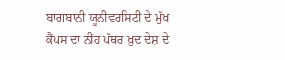ਬਾਗਬਾਨੀ ਯੂਨੀਵਰਸਿਟੀ ਦੇ ਮੁੱਖ ਕੈਂਪਸ ਦਾ ਨੀਂਹ ਪੱਥਰ ਖ਼ੁਦ ਦੇਸ਼ ਦੇ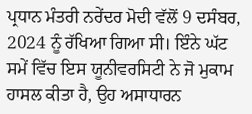ਪ੍ਰਧਾਨ ਮੰਤਰੀ ਨਰੇਂਦਰ ਮੋਦੀ ਵੱਲੋਂ 9 ਦਸੰਬਰ, 2024 ਨੂੰ ਰੱਖਿਆ ਗਿਆ ਸੀ। ਇੰਨੇ ਘੱਟ ਸਮੇਂ ਵਿੱਚ ਇਸ ਯੂਨੀਵਰਸਿਟੀ ਨੇ ਜੋ ਮੁਕਾਮ ਹਾਸਲ ਕੀਤਾ ਹੈ, ਉਹ ਅਸਾਧਾਰਨ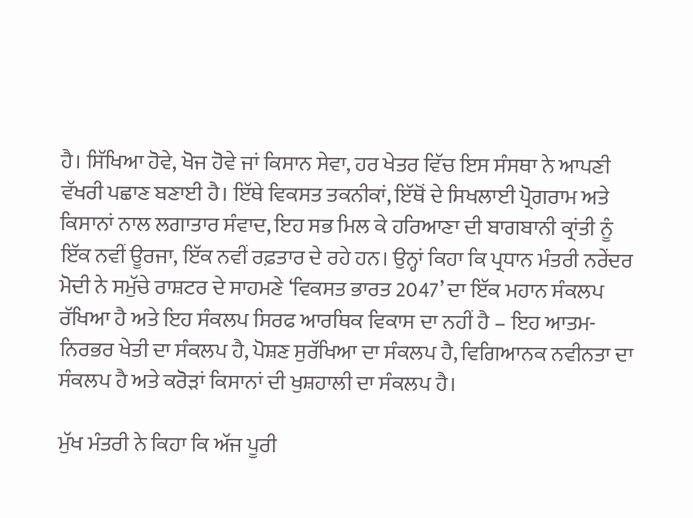ਹੈ। ਸਿੱਖਿਆ ਹੋਵੇ, ਖੋਜ ਹੋਵੇ ਜਾਂ ਕਿਸਾਨ ਸੇਵਾ, ਹਰ ਖੇਤਰ ਵਿੱਚ ਇਸ ਸੰਸਥਾ ਨੇ ਆਪਣੀ ਵੱਖਰੀ ਪਛਾਣ ਬਣਾਈ ਹੈ। ਇੱਥੇ ਵਿਕਸਤ ਤਕਨੀਕਾਂ, ਇੱਥੋਂ ਦੇ ਸਿਖਲਾਈ ਪ੍ਰੋਗਰਾਮ ਅਤੇ ਕਿਸਾਨਾਂ ਨਾਲ ਲਗਾਤਾਰ ਸੰਵਾਦ, ਇਹ ਸਭ ਮਿਲ ਕੇ ਹਰਿਆਣਾ ਦੀ ਬਾਗਬਾਨੀ ਕ੍ਰਾਂਤੀ ਨੂੰ ਇੱਕ ਨਵੀਂ ਊਰਜਾ, ਇੱਕ ਨਵੀਂ ਰਫ਼ਤਾਰ ਦੇ ਰਹੇ ਹਨ। ਉਨ੍ਹਾਂ ਕਿਹਾ ਕਿ ਪ੍ਰਧਾਨ ਮੰਤਰੀ ਨਰੇਂਦਰ ਮੋਦੀ ਨੇ ਸਮੁੱਚੇ ਰਾਸ਼ਟਰ ਦੇ ਸਾਹਮਣੇ ‘ਵਿਕਸਤ ਭਾਰਤ 2047’ ਦਾ ਇੱਕ ਮਹਾਨ ਸੰਕਲਪ ਰੱਖਿਆ ਹੈ ਅਤੇ ਇਹ ਸੰਕਲਪ ਸਿਰਫ ਆਰਥਿਕ ਵਿਕਾਸ ਦਾ ਨਹੀਂ ਹੈ – ਇਹ ਆਤਮ-ਨਿਰਭਰ ਖੇਤੀ ਦਾ ਸੰਕਲਪ ਹੈ, ਪੋਸ਼ਣ ਸੁਰੱਖਿਆ ਦਾ ਸੰਕਲਪ ਹੈ, ਵਿਗਿਆਨਕ ਨਵੀਨਤਾ ਦਾ ਸੰਕਲਪ ਹੈ ਅਤੇ ਕਰੋੜਾਂ ਕਿਸਾਨਾਂ ਦੀ ਖੁਸ਼ਹਾਲੀ ਦਾ ਸੰਕਲਪ ਹੈ।

ਮੁੱਖ ਮੰਤਰੀ ਨੇ ਕਿਹਾ ਕਿ ਅੱਜ ਪੂਰੀ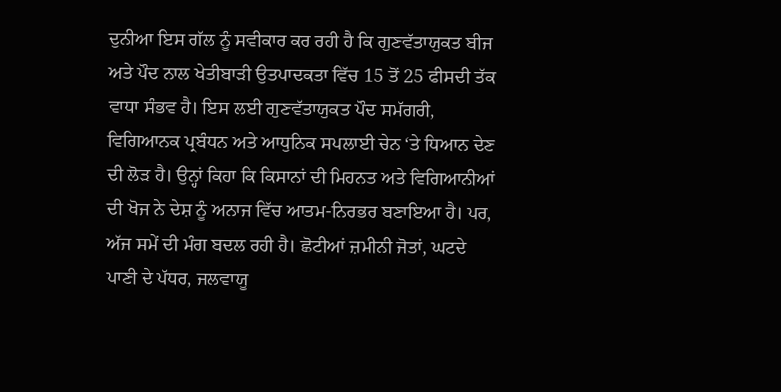ਦੁਨੀਆ ਇਸ ਗੱਲ ਨੂੰ ਸਵੀਕਾਰ ਕਰ ਰਹੀ ਹੈ ਕਿ ਗੁਣਵੱਤਾਯੁਕਤ ਬੀਜ ਅਤੇ ਪੌਦ ਨਾਲ ਖੇਤੀਬਾੜੀ ਉਤਪਾਦਕਤਾ ਵਿੱਚ 15 ਤੋਂ 25 ਫੀਸਦੀ ਤੱਕ ਵਾਧਾ ਸੰਭਵ ਹੈ। ਇਸ ਲਈ ਗੁਣਵੱਤਾਯੁਕਤ ਪੌਦ ਸਮੱਗਰੀ, ਵਿਗਿਆਨਕ ਪ੍ਰਬੰਧਨ ਅਤੇ ਆਧੁਨਿਕ ਸਪਲਾਈ ਚੇਨ ‘ਤੇ ਧਿਆਨ ਦੇਣ ਦੀ ਲੋੜ ਹੈ। ਉਨ੍ਹਾਂ ਕਿਹਾ ਕਿ ਕਿਸਾਨਾਂ ਦੀ ਮਿਹਨਤ ਅਤੇ ਵਿਗਿਆਨੀਆਂ ਦੀ ਖੋਜ ਨੇ ਦੇਸ਼ ਨੂੰ ਅਨਾਜ ਵਿੱਚ ਆਤਮ-ਨਿਰਭਰ ਬਣਾਇਆ ਹੈ। ਪਰ, ਅੱਜ ਸਮੇਂ ਦੀ ਮੰਗ ਬਦਲ ਰਹੀ ਹੈ। ਛੋਟੀਆਂ ਜ਼ਮੀਨੀ ਜੋਤਾਂ, ਘਟਦੇ ਪਾਣੀ ਦੇ ਪੱਧਰ, ਜਲਵਾਯੂ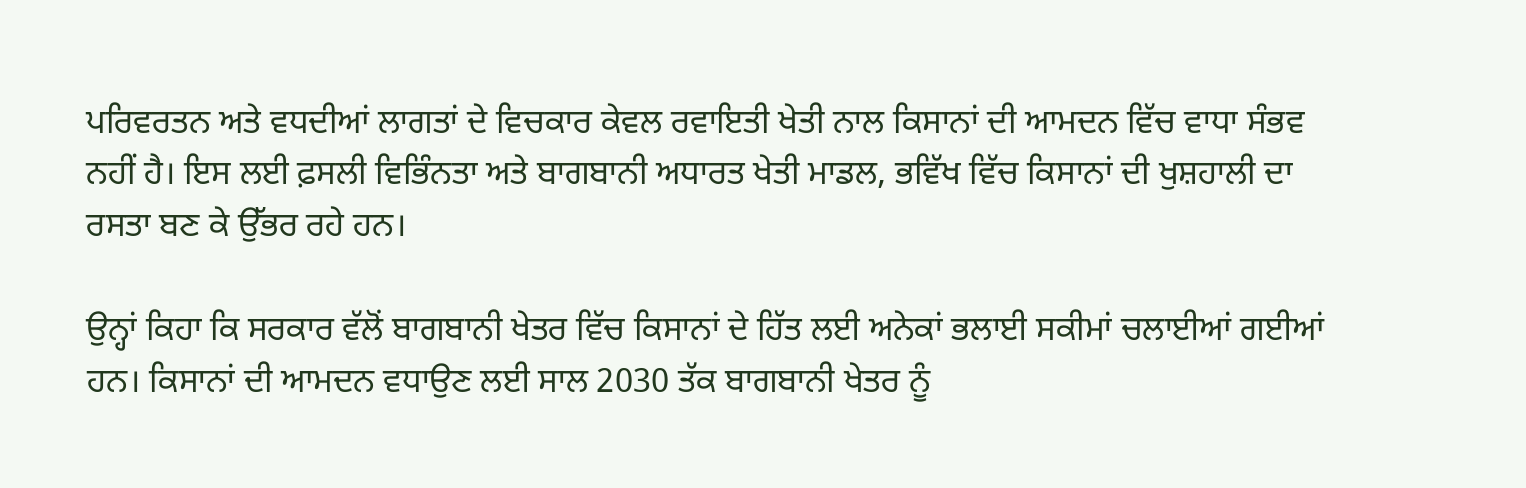ਪਰਿਵਰਤਨ ਅਤੇ ਵਧਦੀਆਂ ਲਾਗਤਾਂ ਦੇ ਵਿਚਕਾਰ ਕੇਵਲ ਰਵਾਇਤੀ ਖੇਤੀ ਨਾਲ ਕਿਸਾਨਾਂ ਦੀ ਆਮਦਨ ਵਿੱਚ ਵਾਧਾ ਸੰਭਵ ਨਹੀਂ ਹੈ। ਇਸ ਲਈ ਫ਼ਸਲੀ ਵਿਭਿੰਨਤਾ ਅਤੇ ਬਾਗਬਾਨੀ ਅਧਾਰਤ ਖੇਤੀ ਮਾਡਲ, ਭਵਿੱਖ ਵਿੱਚ ਕਿਸਾਨਾਂ ਦੀ ਖੁਸ਼ਹਾਲੀ ਦਾ ਰਸਤਾ ਬਣ ਕੇ ਉੱਭਰ ਰਹੇ ਹਨ।

ਉਨ੍ਹਾਂ ਕਿਹਾ ਕਿ ਸਰਕਾਰ ਵੱਲੋਂ ਬਾਗਬਾਨੀ ਖੇਤਰ ਵਿੱਚ ਕਿਸਾਨਾਂ ਦੇ ਹਿੱਤ ਲਈ ਅਨੇਕਾਂ ਭਲਾਈ ਸਕੀਮਾਂ ਚਲਾਈਆਂ ਗਈਆਂ ਹਨ। ਕਿਸਾਨਾਂ ਦੀ ਆਮਦਨ ਵਧਾਉਣ ਲਈ ਸਾਲ 2030 ਤੱਕ ਬਾਗਬਾਨੀ ਖੇਤਰ ਨੂੰ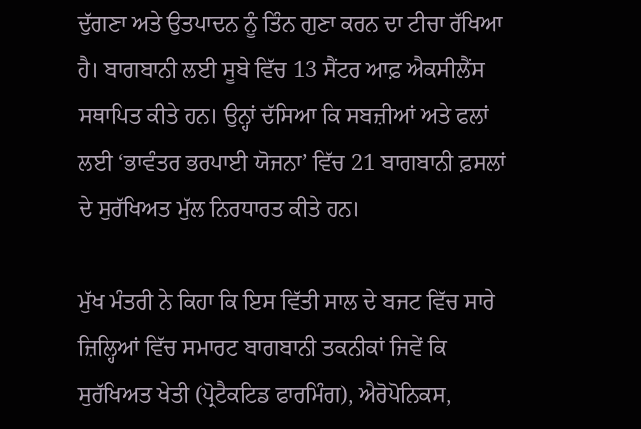ਦੁੱਗਣਾ ਅਤੇ ਉਤਪਾਦਨ ਨੂੰ ਤਿੰਨ ਗੁਣਾ ਕਰਨ ਦਾ ਟੀਚਾ ਰੱਖਿਆ ਹੈ। ਬਾਗਬਾਨੀ ਲਈ ਸੂਬੇ ਵਿੱਚ 13 ਸੈਂਟਰ ਆਫ਼ ਐਕਸੀਲੈਂਸ ਸਥਾਪਿਤ ਕੀਤੇ ਹਨ। ਉਨ੍ਹਾਂ ਦੱਸਿਆ ਕਿ ਸਬਜ਼ੀਆਂ ਅਤੇ ਫਲਾਂ ਲਈ ‘ਭਾਵੰਤਰ ਭਰਪਾਈ ਯੋਜਨਾ’ ਵਿੱਚ 21 ਬਾਗਬਾਨੀ ਫ਼ਸਲਾਂ ਦੇ ਸੁਰੱਖਿਅਤ ਮੁੱਲ ਨਿਰਧਾਰਤ ਕੀਤੇ ਹਨ।

ਮੁੱਖ ਮੰਤਰੀ ਨੇ ਕਿਹਾ ਕਿ ਇਸ ਵਿੱਤੀ ਸਾਲ ਦੇ ਬਜਟ ਵਿੱਚ ਸਾਰੇ ਜ਼ਿਲ੍ਹਿਆਂ ਵਿੱਚ ਸਮਾਰਟ ਬਾਗਬਾਨੀ ਤਕਨੀਕਾਂ ਜਿਵੇਂ ਕਿ ਸੁਰੱਖਿਅਤ ਖੇਤੀ (ਪ੍ਰੋਟੈਕਟਿਡ ਫਾਰਮਿੰਗ), ਐਰੋਪੋਨਿਕਸ,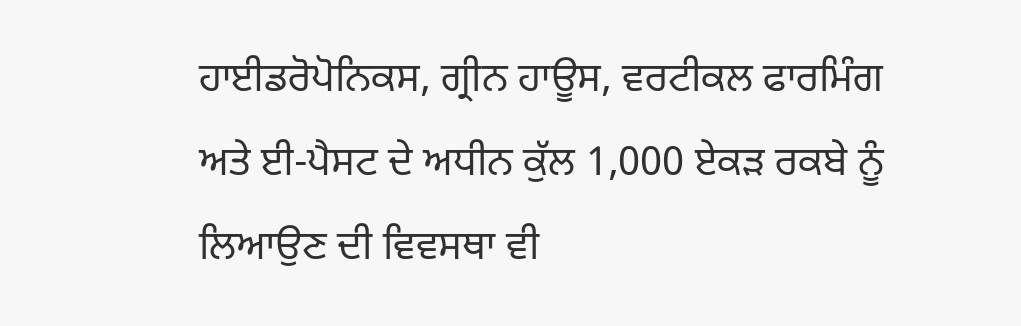ਹਾਈਡਰੋਪੋਨਿਕਸ, ਗ੍ਰੀਨ ਹਾਊਸ, ਵਰਟੀਕਲ ਫਾਰਮਿੰਗ ਅਤੇ ਈ-ਪੈਸਟ ਦੇ ਅਧੀਨ ਕੁੱਲ 1,000 ਏਕੜ ਰਕਬੇ ਨੂੰ ਲਿਆਉਣ ਦੀ ਵਿਵਸਥਾ ਵੀ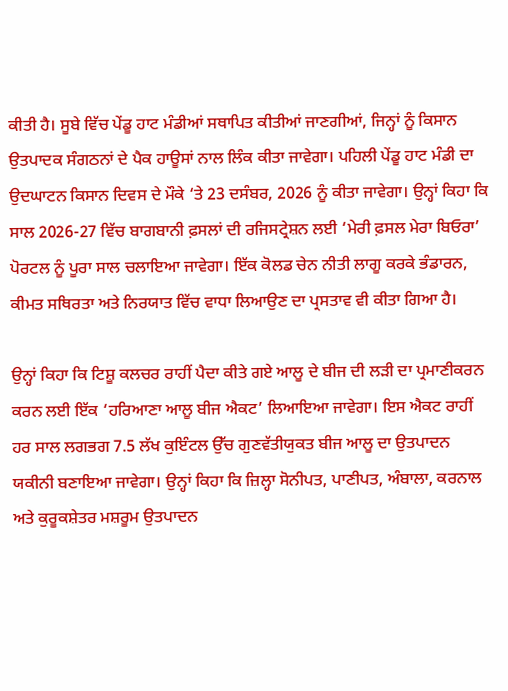ਕੀਤੀ ਹੈ। ਸੂਬੇ ਵਿੱਚ ਪੇਂਡੂ ਹਾਟ ਮੰਡੀਆਂ ਸਥਾਪਿਤ ਕੀਤੀਆਂ ਜਾਣਗੀਆਂ, ਜਿਨ੍ਹਾਂ ਨੂੰ ਕਿਸਾਨ ਉਤਪਾਦਕ ਸੰਗਠਨਾਂ ਦੇ ਪੈਕ ਹਾਊਸਾਂ ਨਾਲ ਲਿੰਕ ਕੀਤਾ ਜਾਵੇਗਾ। ਪਹਿਲੀ ਪੇਂਡੂ ਹਾਟ ਮੰਡੀ ਦਾ ਉਦਘਾਟਨ ਕਿਸਾਨ ਦਿਵਸ ਦੇ ਮੌਕੇ ‘ਤੇ 23 ਦਸੰਬਰ, 2026 ਨੂੰ ਕੀਤਾ ਜਾਵੇਗਾ। ਉਨ੍ਹਾਂ ਕਿਹਾ ਕਿ ਸਾਲ 2026-27 ਵਿੱਚ ਬਾਗਬਾਨੀ ਫ਼ਸਲਾਂ ਦੀ ਰਜਿਸਟ੍ਰੇਸ਼ਨ ਲਈ ‘ਮੇਰੀ ਫ਼ਸਲ ਮੇਰਾ ਬਿਓਰਾ’ ਪੋਰਟਲ ਨੂੰ ਪੂਰਾ ਸਾਲ ਚਲਾਇਆ ਜਾਵੇਗਾ। ਇੱਕ ਕੋਲਡ ਚੇਨ ਨੀਤੀ ਲਾਗੂ ਕਰਕੇ ਭੰਡਾਰਨ, ਕੀਮਤ ਸਥਿਰਤਾ ਅਤੇ ਨਿਰਯਾਤ ਵਿੱਚ ਵਾਧਾ ਲਿਆਉਣ ਦਾ ਪ੍ਰਸਤਾਵ ਵੀ ਕੀਤਾ ਗਿਆ ਹੈ।

ਉਨ੍ਹਾਂ ਕਿਹਾ ਕਿ ਟਿਸ਼ੂ ਕਲਚਰ ਰਾਹੀਂ ਪੈਦਾ ਕੀਤੇ ਗਏ ਆਲੂ ਦੇ ਬੀਜ ਦੀ ਲੜੀ ਦਾ ਪ੍ਰਮਾਣੀਕਰਨ ਕਰਨ ਲਈ ਇੱਕ ‘ਹਰਿਆਣਾ ਆਲੂ ਬੀਜ ਐਕਟ’ ਲਿਆਇਆ ਜਾਵੇਗਾ। ਇਸ ਐਕਟ ਰਾਹੀਂ ਹਰ ਸਾਲ ਲਗਭਗ 7.5 ਲੱਖ ਕੁਇੰਟਲ ਉੱਚ ਗੁਣਵੱਤੀਯੁਕਤ ਬੀਜ ਆਲੂ ਦਾ ਉਤਪਾਦਨ ਯਕੀਨੀ ਬਣਾਇਆ ਜਾਵੇਗਾ। ਉਨ੍ਹਾਂ ਕਿਹਾ ਕਿ ਜ਼ਿਲ੍ਹਾ ਸੋਨੀਪਤ, ਪਾਣੀਪਤ, ਅੰਬਾਲਾ, ਕਰਨਾਲ ਅਤੇ ਕੁਰੂਕਸ਼ੇਤਰ ਮਸ਼ਰੂਮ ਉਤਪਾਦਨ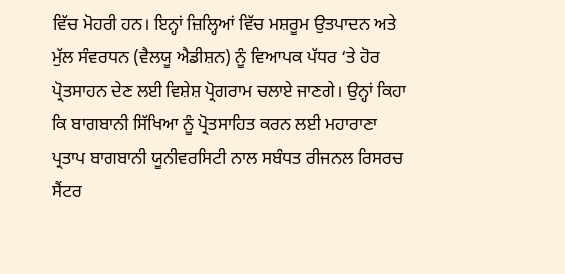ਵਿੱਚ ਮੋਹਰੀ ਹਨ। ਇਨ੍ਹਾਂ ਜ਼ਿਲ੍ਹਿਆਂ ਵਿੱਚ ਮਸ਼ਰੂਮ ਉਤਪਾਦਨ ਅਤੇ ਮੁੱਲ ਸੰਵਰਧਨ (ਵੈਲਯੂ ਐਡੀਸ਼ਨ) ਨੂੰ ਵਿਆਪਕ ਪੱਧਰ ‘ਤੇ ਹੋਰ ਪ੍ਰੋਤਸਾਹਨ ਦੇਣ ਲਈ ਵਿਸ਼ੇਸ਼ ਪ੍ਰੋਗਰਾਮ ਚਲਾਏ ਜਾਣਗੇ। ਉਨ੍ਹਾਂ ਕਿਹਾ ਕਿ ਬਾਗਬਾਨੀ ਸਿੱਖਿਆ ਨੂੰ ਪ੍ਰੋਤਸਾਹਿਤ ਕਰਨ ਲਈ ਮਹਾਰਾਣਾ ਪ੍ਰਤਾਪ ਬਾਗਬਾਨੀ ਯੂਨੀਵਰਸਿਟੀ ਨਾਲ ਸਬੰਧਤ ਰੀਜਨਲ ਰਿਸਰਚ ਸੈਂਟਰ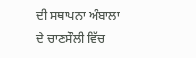ਦੀ ਸਥਾਪਨਾ ਅੰਬਾਲਾ ਦੇ ਚਾਣਸੌਲੀ ਵਿੱਚ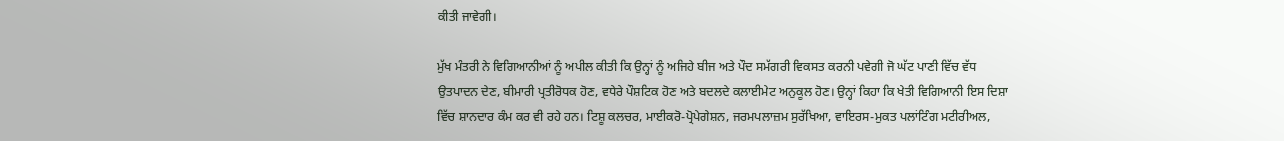ਕੀਤੀ ਜਾਵੇਗੀ।

ਮੁੱਖ ਮੰਤਰੀ ਨੇ ਵਿਗਿਆਨੀਆਂ ਨੂੰ ਅਪੀਲ ਕੀਤੀ ਕਿ ਉਨ੍ਹਾਂ ਨੂੰ ਅਜਿਹੇ ਬੀਜ ਅਤੇ ਪੌਦ ਸਮੱਗਰੀ ਵਿਕਸਤ ਕਰਨੀ ਪਵੇਗੀ ਜੋ ਘੱਟ ਪਾਣੀ ਵਿੱਚ ਵੱਧ ਉਤਪਾਦਨ ਦੇਣ, ਬੀਮਾਰੀ ਪ੍ਰਤੀਰੋਧਕ ਹੋਣ, ਵਧੇਰੇ ਪੌਸ਼ਟਿਕ ਹੋਣ ਅਤੇ ਬਦਲਦੇ ਕਲਾਈਮੇਟ ਅਨੁਕੂਲ ਹੋਣ। ਉਨ੍ਹਾਂ ਕਿਹਾ ਕਿ ਖੇਤੀ ਵਿਗਿਆਨੀ ਇਸ ਦਿਸ਼ਾ ਵਿੱਚ ਸ਼ਾਨਦਾਰ ਕੰਮ ਕਰ ਵੀ ਰਹੇ ਹਨ। ਟਿਸ਼ੂ ਕਲਚਰ, ਮਾਈਕਰੋ-ਪ੍ਰੋਪੇਗੇਸ਼ਨ, ਜਰਮਪਲਾਜ਼ਮ ਸੁਰੱਖਿਆ, ਵਾਇਰਸ-ਮੁਕਤ ਪਲਾਂਟਿੰਗ ਮਟੀਰੀਅਲ,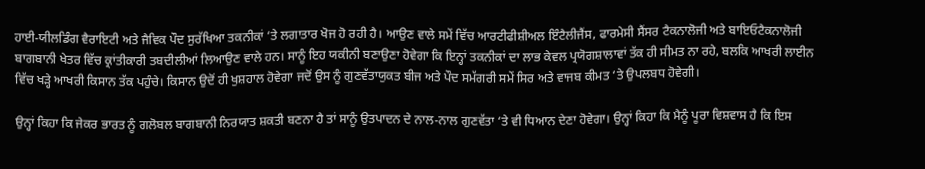ਹਾਈ-ਯੀਲਡਿੰਗ ਵੈਰਾਇਟੀ ਅਤੇ ਜੈਵਿਕ ਪੌਦ ਸੁਰੱਖਿਆ ਤਕਨੀਕਾਂ ‘ਤੇ ਲਗਾਤਾਰ ਖੋਜ ਹੋ ਰਹੀ ਹੈ। ਆਉਣ ਵਾਲੇ ਸਮੇਂ ਵਿੱਚ ਆਰਟੀਫੀਸ਼ੀਅਲ ਇੰਟੈਲੀਜੈਂਸ, ਫਾਰਮੇਸੀ ਸੈਂਸਰ ਟੈਕਨਾਲੋਜੀ ਅਤੇ ਬਾਇਓਟੈਕਨਾਲੋਜੀ ਬਾਗਬਾਨੀ ਖੇਤਰ ਵਿੱਚ ਕ੍ਰਾਂਤੀਕਾਰੀ ਤਬਦੀਲੀਆਂ ਲਿਆਉਣ ਵਾਲੇ ਹਨ। ਸਾਨੂੰ ਇਹ ਯਕੀਨੀ ਬਣਾਉਣਾ ਹੋਵੇਗਾ ਕਿ ਇਨ੍ਹਾਂ ਤਕਨੀਕਾਂ ਦਾ ਲਾਭ ਕੇਵਲ ਪ੍ਰਯੋਗਸ਼ਾਲਾਵਾਂ ਤੱਕ ਹੀ ਸੀਮਤ ਨਾ ਰਹੇ, ਬਲਕਿ ਆਖਰੀ ਲਾਈਨ ਵਿੱਚ ਖੜ੍ਹੇ ਆਖਰੀ ਕਿਸਾਨ ਤੱਕ ਪਹੁੰਚੇ। ਕਿਸਾਨ ਉਦੋਂ ਹੀ ਖੁਸ਼ਹਾਲ ਹੋਵੇਗਾ ਜਦੋਂ ਉਸ ਨੂੰ ਗੁਣਵੱਤਾਯੁਕਤ ਬੀਜ ਅਤੇ ਪੌਦ ਸਮੱਗਰੀ ਸਮੇਂ ਸਿਰ ਅਤੇ ਵਾਜਬ ਕੀਮਤ ‘ਤੇ ਉਪਲਬਧ ਹੋਵੇਗੀ।

ਉਨ੍ਹਾਂ ਕਿਹਾ ਕਿ ਜੇਕਰ ਭਾਰਤ ਨੂੰ ਗਲੋਬਲ ਬਾਗਬਾਨੀ ਨਿਰਯਾਤ ਸ਼ਕਤੀ ਬਣਨਾ ਹੈ ਤਾਂ ਸਾਨੂੰ ਉਤਪਾਦਨ ਦੇ ਨਾਲ-ਨਾਲ ਗੁਣਵੱਤਾ ‘ਤੇ ਵੀ ਧਿਆਨ ਦੇਣਾ ਹੋਵੇਗਾ। ਉਨ੍ਹਾਂ ਕਿਹਾ ਕਿ ਮੈਨੂੰ ਪੂਰਾ ਵਿਸ਼ਵਾਸ ਹੈ ਕਿ ਇਸ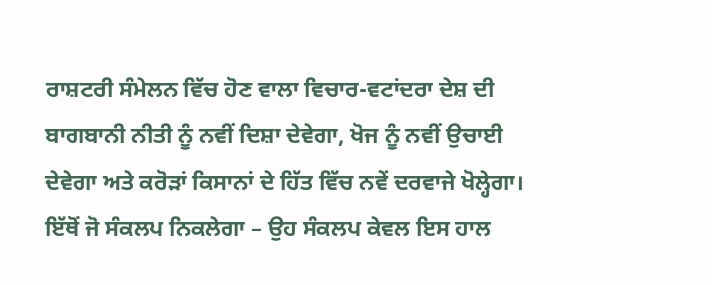ਰਾਸ਼ਟਰੀ ਸੰਮੇਲਨ ਵਿੱਚ ਹੋਣ ਵਾਲਾ ਵਿਚਾਰ-ਵਟਾਂਦਰਾ ਦੇਸ਼ ਦੀ ਬਾਗਬਾਨੀ ਨੀਤੀ ਨੂੰ ਨਵੀਂ ਦਿਸ਼ਾ ਦੇਵੇਗਾ, ਖੋਜ ਨੂੰ ਨਵੀਂ ਉਚਾਈ ਦੇਵੇਗਾ ਅਤੇ ਕਰੋੜਾਂ ਕਿਸਾਨਾਂ ਦੇ ਹਿੱਤ ਵਿੱਚ ਨਵੇਂ ਦਰਵਾਜੇ ਖੋਲ੍ਹੇਗਾ। ਇੱਥੋਂ ਜੋ ਸੰਕਲਪ ਨਿਕਲੇਗਾ – ਉਹ ਸੰਕਲਪ ਕੇਵਲ ਇਸ ਹਾਲ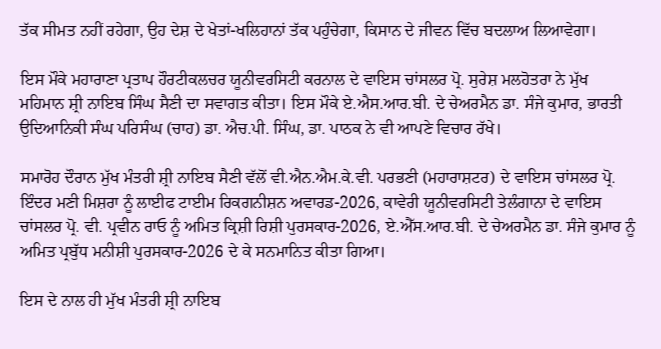ਤੱਕ ਸੀਮਤ ਨਹੀਂ ਰਹੇਗਾ, ਉਹ ਦੇਸ਼ ਦੇ ਖੇਤਾਂ-ਖਲਿਹਾਨਾਂ ਤੱਕ ਪਹੁੰਚੇਗਾ, ਕਿਸਾਨ ਦੇ ਜੀਵਨ ਵਿੱਚ ਬਦਲਾਅ ਲਿਆਵੇਗਾ।

ਇਸ ਮੌਕੇ ਮਹਾਰਾਣਾ ਪ੍ਰਤਾਪ ਹੌਰਟੀਕਲਚਰ ਯੂਨੀਵਰਸਿਟੀ ਕਰਨਾਲ ਦੇ ਵਾਇਸ ਚਾਂਸਲਰ ਪ੍ਰੋ. ਸੁਰੇਸ਼ ਮਲਹੋਤਰਾ ਨੇ ਮੁੱਖ ਮਹਿਮਾਨ ਸ਼੍ਰੀ ਨਾਇਬ ਸਿੰਘ ਸੈਣੀ ਦਾ ਸਵਾਗਤ ਕੀਤਾ। ਇਸ ਮੌਕੇ ਏ.ਐਸ.ਆਰ.ਬੀ. ਦੇ ਚੇਅਰਮੈਨ ਡਾ. ਸੰਜੇ ਕੁਮਾਰ, ਭਾਰਤੀ ਉਦਿਆਨਿਕੀ ਸੰਘ ਪਰਿਸੰਘ (ਚਾਹ) ਡਾ. ਐਚ.ਪੀ. ਸਿੰਘ, ਡਾ. ਪਾਠਕ ਨੇ ਵੀ ਆਪਣੇ ਵਿਚਾਰ ਰੱਖੇ।

ਸਮਾਰੋਹ ਦੌਰਾਨ ਮੁੱਖ ਮੰਤਰੀ ਸ਼੍ਰੀ ਨਾਇਬ ਸੈਣੀ ਵੱਲੋਂ ਵੀ.ਐਨ.ਐਮ.ਕੇ.ਵੀ. ਪਰਭਣੀ (ਮਹਾਰਾਸ਼ਟਰ) ਦੇ ਵਾਇਸ ਚਾਂਸਲਰ ਪ੍ਰੋ. ਇੰਦਰ ਮਣੀ ਮਿਸ਼ਰਾ ਨੂੰ ਲਾਈਫ ਟਾਈਮ ਰਿਕਗਨੀਸ਼ਨ ਅਵਾਰਡ-2026, ਕਾਵੇਰੀ ਯੂਨੀਵਰਸਿਟੀ ਤੇਲੰਗਾਨਾ ਦੇ ਵਾਇਸ ਚਾਂਸਲਰ ਪ੍ਰੋ. ਵੀ. ਪ੍ਰਵੀਨ ਰਾਓ ਨੂੰ ਅਮਿਤ ਕ੍ਰਿਸ਼ੀ ਰਿਸ਼ੀ ਪੁਰਸਕਾਰ-2026, ਏ.ਐੱਸ.ਆਰ.ਬੀ. ਦੇ ਚੇਅਰਮੈਨ ਡਾ. ਸੰਜੇ ਕੁਮਾਰ ਨੂੰ ਅਮਿਤ ਪ੍ਰਬੁੱਧ ਮਨੀਸ਼ੀ ਪੁਰਸਕਾਰ-2026 ਦੇ ਕੇ ਸਨਮਾਨਿਤ ਕੀਤਾ ਗਿਆ।

ਇਸ ਦੇ ਨਾਲ ਹੀ ਮੁੱਖ ਮੰਤਰੀ ਸ਼੍ਰੀ ਨਾਇਬ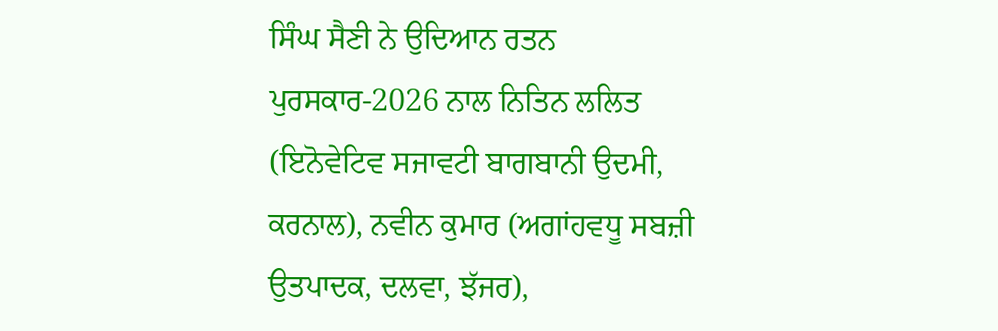ਸਿੰਘ ਸੈਣੀ ਨੇ ਉਦਿਆਨ ਰਤਨ ਪੁਰਸਕਾਰ-2026 ਨਾਲ ਨਿਤਿਨ ਲਲਿਤ (ਇਨੋਵੇਟਿਵ ਸਜਾਵਟੀ ਬਾਗਬਾਨੀ ਉਦਮੀ, ਕਰਨਾਲ), ਨਵੀਨ ਕੁਮਾਰ (ਅਗਾਂਹਵਧੂ ਸਬਜ਼ੀ ਉਤਪਾਦਕ, ਦਲਵਾ, ਝੱਜਰ),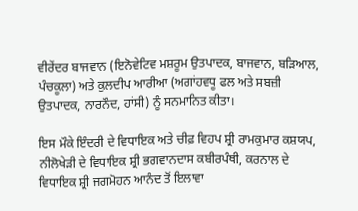ਵੀਰੇਂਦਰ ਬਾਜਵਾਨ (ਇਨੋਵੇਟਿਵ ਮਸ਼ਰੂਮ ਉਤਪਾਦਕ, ਬਾਜਵਾਨ, ਬੜਿਆਲ, ਪੰਚਕੂਲਾ) ਅਤੇ ਕੁਲਦੀਪ ਆਰੀਆ (ਅਗਾਂਹਵਧੂ ਫਲ ਅਤੇ ਸਬਜ਼ੀ ਉਤਪਾਦਕ, ਨਾਰਨੌਦ, ਹਾਂਸੀ) ਨੂੰ ਸਨਮਾਨਿਤ ਕੀਤਾ।

ਇਸ ਮੌਕੇ ਇੰਦਰੀ ਦੇ ਵਿਧਾਇਕ ਅਤੇ ਚੀਫ਼ ਵਿਹਪ ਸ਼੍ਰੀ ਰਾਮਕੁਮਾਰ ਕਸ਼ਯਪ, ਨੀਲੋਖੇੜੀ ਦੇ ਵਿਧਾਇਕ ਸ਼੍ਰੀ ਭਗਵਾਨਦਾਸ ਕਬੀਰਪੰਥੀ, ਕਰਨਾਲ ਦੇ ਵਿਧਾਇਕ ਸ਼੍ਰੀ ਜਗਮੋਹਨ ਆਨੰਦ ਤੋਂ ਇਲਾਵਾ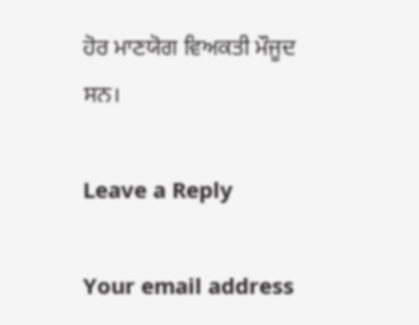ਹੋਰ ਮਾਣਯੋਗ ਵਿਅਕਤੀ ਮੌਜੂਦ ਸਨ।

Leave a Reply

Your email address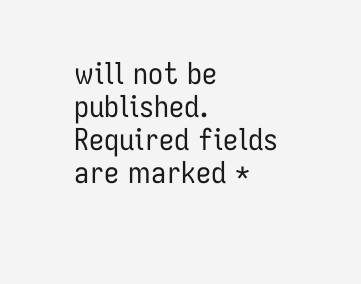will not be published. Required fields are marked *